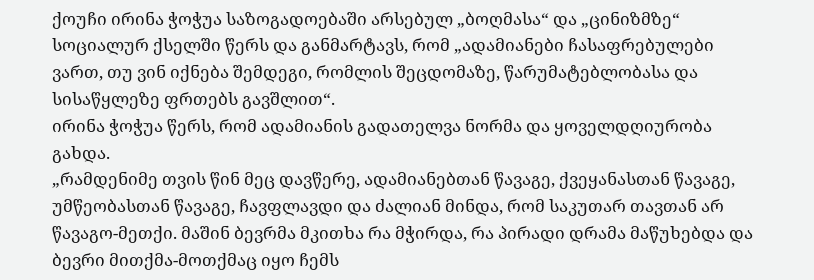ქოუჩი ირინა ჭოჭუა საზოგადოებაში არსებულ „ბოღმასა“ და „ცინიზმზე“ სოციალურ ქსელში წერს და განმარტავს, რომ „ადამიანები ჩასაფრებულები ვართ, თუ ვინ იქნება შემდეგი, რომლის შეცდომაზე, წარუმატებლობასა და სისაწყლეზე ფრთებს გავშლით“.
ირინა ჭოჭუა წერს, რომ ადამიანის გადათელვა ნორმა და ყოველდღიურობა გახდა.
„რამდენიმე თვის წინ მეც დავწერე, ადამიანებთან წავაგე, ქვეყანასთან წავაგე, უმწეობასთან წავაგე, ჩავფლავდი და ძალიან მინდა, რომ საკუთარ თავთან არ წავაგო-მეთქი. მაშინ ბევრმა მკითხა რა მჭირდა, რა პირადი დრამა მაწუხებდა და ბევრი მითქმა-მოთქმაც იყო ჩემს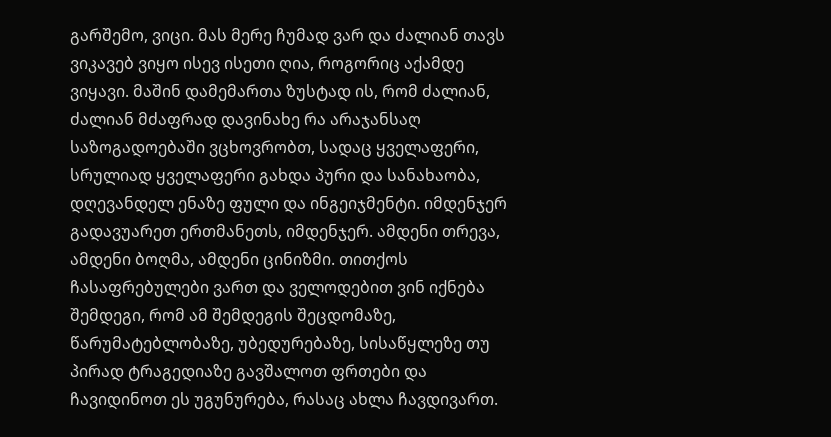გარშემო, ვიცი. მას მერე ჩუმად ვარ და ძალიან თავს ვიკავებ ვიყო ისევ ისეთი ღია, როგორიც აქამდე ვიყავი. მაშინ დამემართა ზუსტად ის, რომ ძალიან, ძალიან მძაფრად დავინახე რა არაჯანსაღ საზოგადოებაში ვცხოვრობთ, სადაც ყველაფერი, სრულიად ყველაფერი გახდა პური და სანახაობა, დღევანდელ ენაზე ფული და ინგეიჯმენტი. იმდენჯერ გადავუარეთ ერთმანეთს, იმდენჯერ. ამდენი თრევა, ამდენი ბოღმა, ამდენი ცინიზმი. თითქოს ჩასაფრებულები ვართ და ველოდებით ვინ იქნება შემდეგი, რომ ამ შემდეგის შეცდომაზე, წარუმატებლობაზე, უბედურებაზე, სისაწყლეზე თუ პირად ტრაგედიაზე გავშალოთ ფრთები და ჩავიდინოთ ეს უგუნურება, რასაც ახლა ჩავდივართ.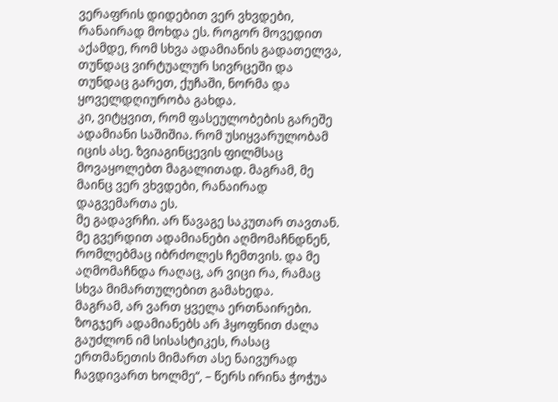ვერაფრის დიდებით ვერ ვხვდები, რანაირად მოხდა ეს. როგორ მოვედით აქამდე, რომ სხვა ადამიანის გადათელვა, თუნდაც ვირტუალურ სივრცეში და თუნდაც გარეთ, ქუჩაში, ნორმა და ყოველდღიურობა გახდა.
კი, ვიტყვით, რომ ფასეულობების გარეშე ადამიანი საშიშია. რომ უსიყვარულობამ იცის ასე. ზვიაგინცევის ფილმსაც მოვაყოლებთ მაგალითად. მაგრამ, მე მაინც ვერ ვხვდები, რანაირად დაგვემართა ეს.
მე გადავრჩი. არ წავაგე საკუთარ თავთან. მე გვერდით ადამიანები აღმომაჩნდნენ, რომლებმაც იბრძოლეს ჩემთვის. და მე აღმომაჩნდა რაღაც, არ ვიცი რა, რამაც სხვა მიმართულებით გამახედა.
მაგრამ, არ ვართ ყველა ერთნაირები. ზოგჯერ ადამიანებს არ ჰყოფნით ძალა გაუძლონ იმ სისასტიკეს, რასაც ერთმანეთის მიმართ ასე ნაივურად ჩავდივართ ხოლმე“, – წერს ირინა ჭოჭუა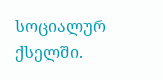სოციალურ ქსელში.